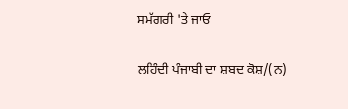ਸਮੱਗਰੀ 'ਤੇ ਜਾਓ

ਲਹਿੰਦੀ ਪੰਜਾਬੀ ਦਾ ਸ਼ਬਦ ਕੋਸ਼/(ਨ)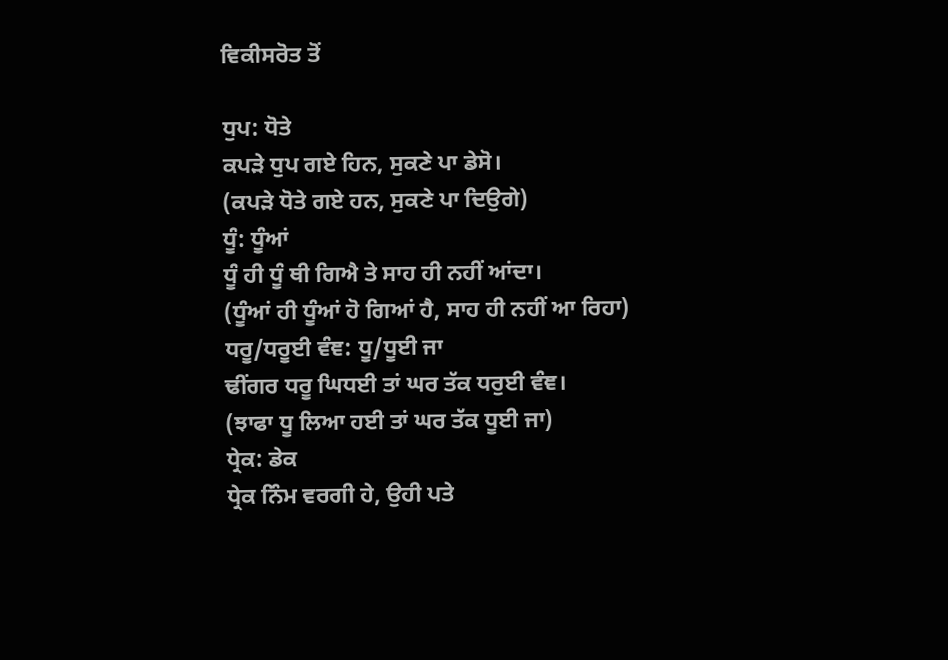ਵਿਕੀਸਰੋਤ ਤੋਂ

ਧੁਪ: ਧੋਤੇ
ਕਪੜੇ ਧੁਪ ਗਏ ਹਿਨ, ਸੁਕਣੇ ਪਾ ਡੇਸੋ।
(ਕਪੜੇ ਧੋਤੇ ਗਏ ਹਨ, ਸੁਕਣੇ ਪਾ ਦਿਉਗੇ)
ਧੂੰ: ਧੂੰਆਂ
ਧੂੰ ਹੀ ਧੂੰ ਥੀ ਗਿਐ ਤੇ ਸਾਹ ਹੀ ਨਹੀਂ ਆਂਦਾ।
(ਧੂੰਆਂ ਹੀ ਧੂੰਆਂ ਹੋ ਗਿਆਂ ਹੈ, ਸਾਹ ਹੀ ਨਹੀਂ ਆ ਰਿਹਾ)
ਧਰੂ/ਧਰੂਈ ਵੰਞ: ਧੂ/ਧੂਈ ਜਾ
ਢੀਂਗਰ ਧਰੂ ਘਿਧਈ ਤਾਂ ਘਰ ਤੱਕ ਧਰੁਈ ਵੰਞ।
(ਝਾਫਾ ਧੂ ਲਿਆ ਹਈ ਤਾਂ ਘਰ ਤੱਕ ਧੂਈ ਜਾ)
ਧ੍ਰੇਕ: ਡੇਕ
ਧ੍ਰੇਕ ਨਿੰਮ ਵਰਗੀ ਹੇ, ਉਹੀ ਪਤੇ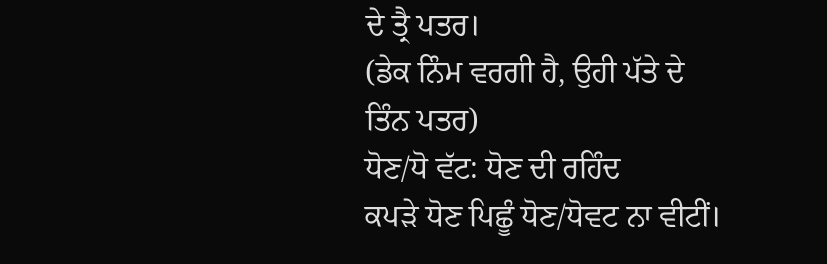ਦੇ ਤ੍ਰੈ ਪਤਰ।
(ਡੇਕ ਨਿੰਮ ਵਰਗੀ ਹੈ, ਉਹੀ ਪੱਤੇ ਦੇ ਤਿੰਨ ਪਤਰ)
ਧੋਣ/ਧੋ ਵੱਟ: ਧੋਣ ਦੀ ਰਹਿੰਦ
ਕਪੜੇ ਧੋਣ ਪਿਛੂੰ ਧੋਣ/ਧੋਵਟ ਨਾ ਵੀਟੀਂ।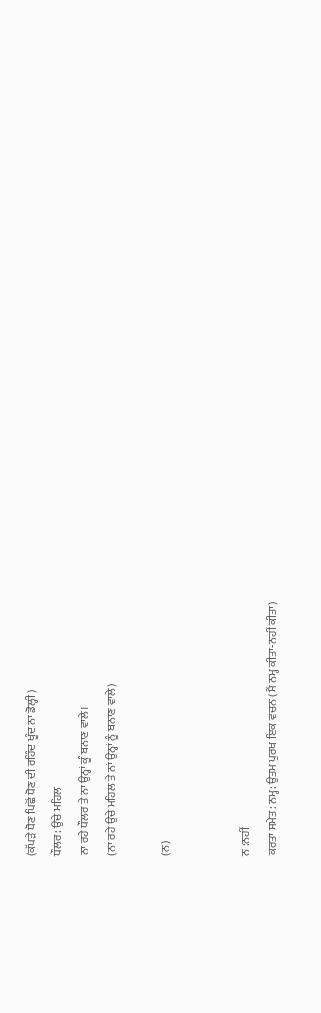(ਕੱਪੜੇ ਧੋਣ ਪਿਛੋਂ ਧੋਣ ਦੀ ਰਹਿੰਦ ਖੂੰਦ ਨਾ ਡੋਲ੍ਹੀ)
ਧੌਲਰ: ਉਚੇ ਮਹਿਲ
ਨਾ ਰਹੇ ਧੌਲਰ ਤੇ ਨਾ ਉਨ੍ਹਾਂ ਕੂੰ ਬਨਾਣ ਵਾਲੇ।
(ਨਾ ਰਹੇ ਉਚੇ ਮਹਿਲ ਤੇ ਨਾਂ ਉਨ੍ਹਾਂ ਨੂੰ ਬਨਾਣ ਵਾਲੇ)

(ਨ)


ਨ :ਨਹੀਂ
ਕਰਤਾ ਸਮੇਤ: ਨਮ੍ਹ: ਉਤਮ ਪੁਰਖ ਇਕ ਵਚਨ (ਮੈਂ ਨਮ੍ਹ ਕੀਤਾ-ਨਹੀਂ ਕੀਤਾ)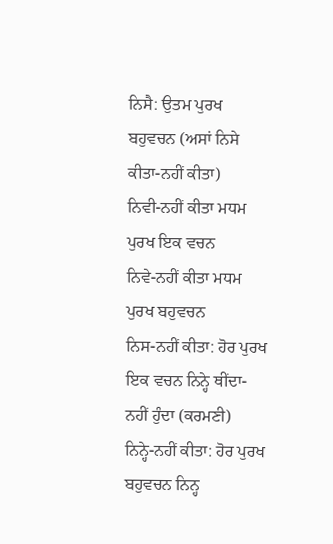ਨਿਸੈ: ਉਤਮ ਪੁਰਖ ਬਹੁਵਚਨ (ਅਸਾਂ ਨਿਸੇ ਕੀਤਾ-ਨਹੀਂ ਕੀਤਾ)
ਨਿਵੀ-ਨਹੀਂ ਕੀਤਾ ਮਧਮ ਪੁਰਖ ਇਕ ਵਚਨ
ਨਿਵੇ-ਨਹੀਂ ਕੀਤਾ ਮਧਮ ਪੁਰਖ ਬਹੁਵਚਨ
ਨਿਸ-ਨਹੀਂ ਕੀਤਾ: ਹੋਰ ਪੁਰਖ ਇਕ ਵਚਨ ਨਿਨ੍ਹੇ ਥੀਂਦਾ-ਨਹੀਂ ਹੁੰਦਾ (ਕਰਮਣੀ)
ਨਿਨ੍ਹੇ-ਨਹੀਂ ਕੀਤਾ: ਹੋਰ ਪੁਰਖ ਬਹੁਵਚਨ ਨਿਨ੍ਹ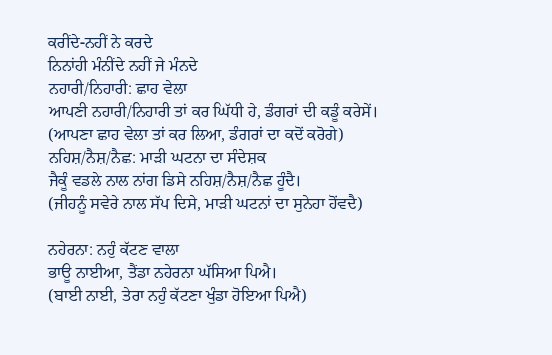ਕਰੀਂਦੇ-ਨਹੀਂ ਨੇ ਕਰਦੇ
ਨਿਨਾਂਹੀ ਮੰਨੀਂਦੇ ਨਹੀਂ ਜੇ ਮੰਨਦੇ
ਨਹਾਰੀ/ਨਿਹਾਰੀ: ਛਾਹ ਵੇਲਾ
ਆਪਣੀ ਨਹਾਰੀ/ਨਿਹਾਰੀ ਤਾਂ ਕਰ ਘਿੱਧੀ ਹੇ, ਡੰਗਰਾਂ ਦੀ ਕਡੂੰ ਕਰੇਸੇਂ।
(ਆਪਣਾ ਛਾਹ ਵੇਲਾ ਤਾਂ ਕਰ ਲਿਆ, ਡੰਗਰਾਂ ਦਾ ਕਦੋਂ ਕਰੋਗੇ)
ਨਹਿਸ਼/ਨੈਸ਼/ਨੈਛ: ਮਾੜੀ ਘਟਨਾ ਦਾ ਸੰਦੇਸ਼ਕ
ਜੈਕੂੰ ਵਡਲੇ ਨਾਲ ਨਾਂਗ ਡਿਸੇ ਨਹਿਸ਼/ਨੈਸ਼/ਨੈਛ ਹੂੰਦੈ।
(ਜੀਹਨੂੰ ਸਵੇਰੇ ਨਾਲ ਸੱਪ ਦਿਸੇ, ਮਾੜੀ ਘਟਨਾਂ ਦਾ ਸੁਨੇਹਾ ਹੋਂਵਦੈ)

ਨਹੇਰਨਾ: ਨਹੁੰ ਕੱਟਣ ਵਾਲਾ
ਭਾਊ ਨਾਈਆ, ਤੈਂਡਾ ਨਹੇਰਨਾ ਘੱਸਿਆ ਪਿਐ।
(ਬਾਈ ਨਾਈ, ਤੇਰਾ ਨਹੁੰ ਕੱਟਣਾ ਖੁੰਡਾ ਹੋਇਆ ਪਿਐ)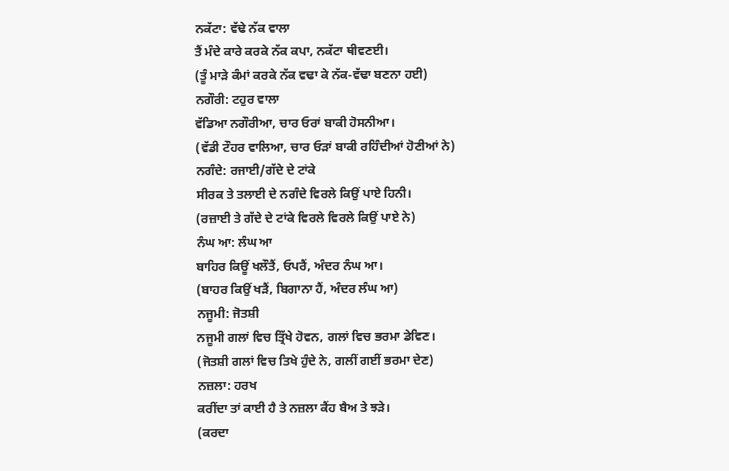ਨਕੱਟਾ: ਵੱਢੇ ਨੱਕ ਵਾਲਾ
ਤੈਂ ਮੰਦੇ ਕਾਰੇ ਕਰਕੇ ਨੱਕ ਕਪਾ, ਨਕੱਟਾ ਥੀਵਣਈ।
(ਤੂੰ ਮਾੜੇ ਕੰਮਾਂ ਕਰਕੇ ਨੱਕ ਵਢਾ ਕੇ ਨੱਕ-ਵੱਢਾ ਬਣਨਾ ਹਈ)
ਨਗੌਰੀ: ਟਹੁਰ ਵਾਲਾ
ਵੱਡਿਆ ਨਗੌਰੀਆ, ਚਾਰ ਓਰਾਂ ਬਾਕੀ ਹੋਸਨੀਆ।
(ਵੱਡੀ ਟੌਹਰ ਵਾਲਿਆ, ਚਾਰ ਓੜਾਂ ਬਾਕੀ ਰਹਿੰਦੀਆਂ ਹੋਣੀਆਂ ਨੇ)
ਨਗੰਦੇ: ਰਜਾਈ/ਗੱਦੇ ਦੇ ਟਾਂਕੇ
ਸੀਰਕ ਤੇ ਤਲਾਈ ਦੇ ਨਗੰਦੇ ਵਿਰਲੇ ਕਿਉਂ ਪਾਏ ਹਿਨੀ।
(ਰਜ਼ਾਈ ਤੇ ਗੱਦੇ ਦੇ ਟਾਂਕੇ ਵਿਰਲੇ ਵਿਰਲੇ ਕਿਉਂ ਪਾਏ ਨੇ)
ਨੰਘ ਆ: ਲੰਘ ਆ
ਬਾਹਿਰ ਕਿਊਂ ਖਲੌਤੈਂ, ਓਪਰੈਂ, ਅੰਦਰ ਨੰਘ ਆ।
(ਬਾਹਰ ਕਿਉਂ ਖੜੈਂ, ਬਿਗਾਨਾ ਹੈਂ, ਅੰਦਰ ਲੰਘ ਆ)
ਨਜੂਮੀ: ਜੋਤਸ਼ੀ
ਨਜੂਮੀ ਗਲਾਂ ਵਿਚ ਤ੍ਰਿੱਖੇ ਹੋਵਨ, ਗਲਾਂ ਵਿਚ ਭਰਮਾ ਡੇਵਿਣ।
(ਜੋਤਸ਼ੀ ਗਲਾਂ ਵਿਚ ਤਿਖੇ ਹੁੰਦੇ ਨੇ, ਗਲੀਂ ਗਈਂ ਭਰਮਾ ਦੇਣ)
ਨਜ਼ਲਾ: ਹਰਖ
ਕਰੀਂਦਾ ਤਾਂ ਕਾਈ ਹੈ ਤੇ ਨਜ਼ਲਾ ਕੈਂਹ ਬੈਅ ਤੇ ਝੜੇ।
(ਕਰਦਾ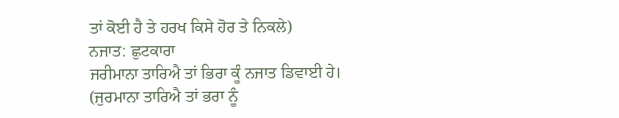ਤਾਂ ਕੋਈ ਹੈ ਤੇ ਹਰਖ ਕਿਸੇ ਹੋਰ ਤੇ ਨਿਕਲੇ)
ਨਜਾਤ: ਛੁਟਕਾਰਾ
ਜਰੀਮਾਨਾ ਤਾਰਿਐ ਤਾਂ ਭਿਰਾ ਕੂੰ ਨਜਾਤ ਡਿਵਾਈ ਹੇ।
(ਜੁਰਮਾਨਾ ਤਾਰਿਐ ਤਾਂ ਭਰਾ ਨੂੰ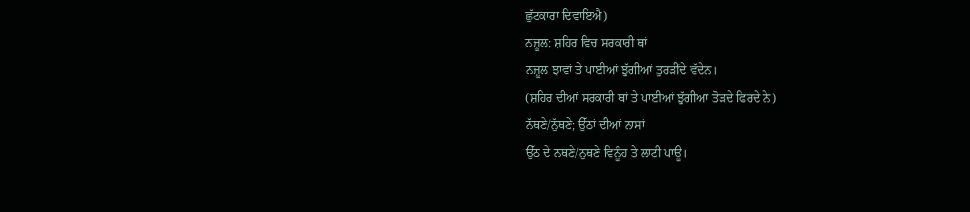ਛੁੱਟਕਾਰਾ ਦਿਵਾਇਐ)
ਨਜ਼ੂਲ: ਸ਼ਹਿਰ ਵਿਚ ਸਰਕਾਰੀ ਥਾਂ
ਨਜ਼ੂਲ ਝਾਵਾਂ ਤੇ ਪਾਈਆਂ ਝੁੱਗੀਆਂ ਤੁਰੜੀਂਦੇ ਵੱਦੇਨ।
(ਸ਼ਹਿਰ ਦੀਆਂ ਸਰਕਾਰੀ ਥਾਂ ਤੇ ਪਾਈਆਂ ਝੁੱਗੀਆ ਤੋੜਦੇ ਫਿਰਦੇ ਨੇ)
ਨੱਥਣੇ/ਨੁੱਥਣੇ; ਉੱਠਾਂ ਦੀਆਂ ਨਾਸਾਂ
ਉੱਠ ਦੇ ਨਥਣੇ/ਨੁਥਣੇ ਵਿਨੂੰਹ ਤੇ ਲਾਟੀ ਪਾਊ।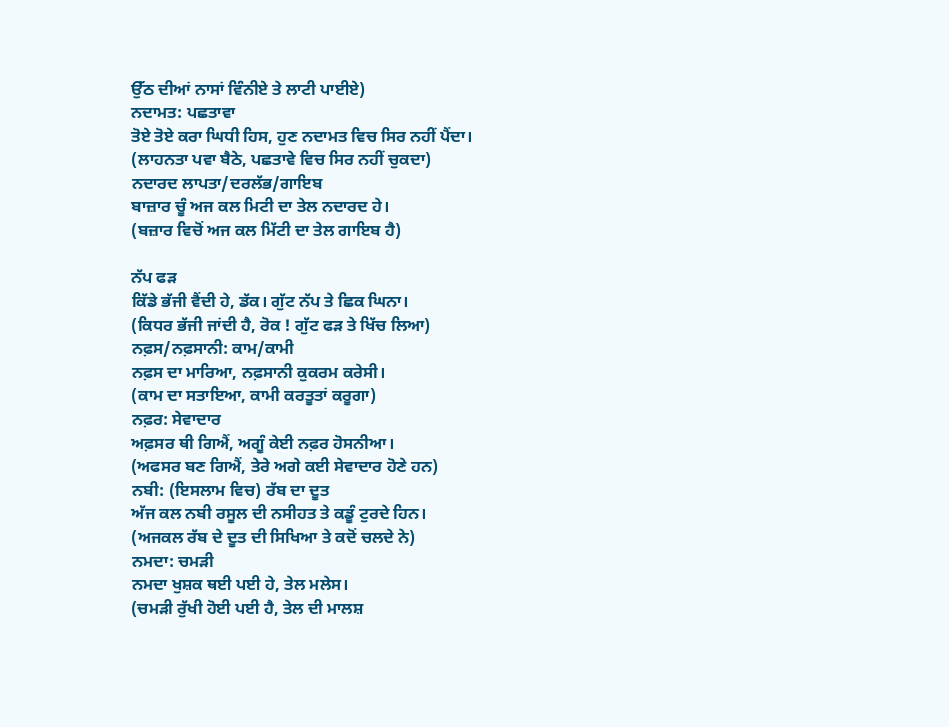ਉੱਠ ਦੀਆਂ ਨਾਸਾਂ ਵਿੰਨੀਏ ਤੇ ਲਾਟੀ ਪਾਈਏ)
ਨਦਾਮਤ: ਪਛਤਾਵਾ
ਤੋਏ ਤੋਏ ਕਰਾ ਘਿਧੀ ਹਿਸ, ਹੁਣ ਨਦਾਮਤ ਵਿਚ ਸਿਰ ਨਹੀਂ ਪੈਂਦਾ।
(ਲਾਹਨਤਾ ਪਵਾ ਬੈਠੇ, ਪਛਤਾਵੇ ਵਿਚ ਸਿਰ ਨਹੀਂ ਚੁਕਦਾ)
ਨਦਾਰਦ ਲਾਪਤਾ/ਦਰਲੱਭ/ਗਾਇਬ
ਬਾਜ਼ਾਰ ਚੂੰ ਅਜ ਕਲ ਮਿਟੀ ਦਾ ਤੇਲ ਨਦਾਰਦ ਹੇ।
(ਬਜ਼ਾਰ ਵਿਚੋਂ ਅਜ ਕਲ ਮਿੱਟੀ ਦਾ ਤੇਲ ਗਾਇਬ ਹੈ)

ਨੱਪ ਫੜ
ਕਿੱਡੇ ਭੱਜੀ ਵੈਂਦੀ ਹੇ, ਡੱਕ। ਗੁੱਟ ਨੱਪ ਤੇ ਛਿਕ ਘਿਨਾ।
(ਕਿਧਰ ਭੱਜੀ ਜਾਂਦੀ ਹੈ, ਰੋਕ ! ਗੁੱਟ ਫੜ ਤੇ ਖਿੱਚ ਲਿਆ)
ਨਫ਼ਸ/ਨਫ਼ਸਾਨੀ: ਕਾਮ/ਕਾਮੀ
ਨਫ਼ਸ ਦਾ ਮਾਰਿਆ, ਨਫ਼ਸਾਨੀ ਕੁਕਰਮ ਕਰੇਸੀ।
(ਕਾਮ ਦਾ ਸਤਾਇਆ, ਕਾਮੀ ਕਰਤੂਤਾਂ ਕਰੂਗਾ)
ਨਫ਼ਰ: ਸੇਵਾਦਾਰ
ਅਫ਼ਸਰ ਥੀ ਗਿਐਂ, ਅਗੂੰ ਕੇਈ ਨਫ਼ਰ ਹੋਸਨੀਆ।
(ਅਫਸਰ ਬਣ ਗਿਐਂ, ਤੇਰੇ ਅਗੇ ਕਈ ਸੇਵਾਦਾਰ ਹੋਣੇ ਹਨ)
ਨਬੀ: (ਇਸਲਾਮ ਵਿਚ) ਰੱਬ ਦਾ ਦੂਤ
ਅੱਜ ਕਲ ਨਬੀ ਰਸੂਲ ਦੀ ਨਸੀਹਤ ਤੇ ਕਡੂੰ ਟੁਰਦੇ ਹਿਨ।
(ਅਜਕਲ ਰੱਬ ਦੇ ਦੂਤ ਦੀ ਸਿਖਿਆ ਤੇ ਕਦੋਂ ਚਲਦੇ ਨੇ)
ਨਮਦਾ: ਚਮੜੀ
ਨਮਦਾ ਖੁਸ਼ਕ ਥਈ ਪਈ ਹੇ, ਤੇਲ ਮਲੇਸ।
(ਚਮੜੀ ਰੁੱਖੀ ਹੋਈ ਪਈ ਹੈ, ਤੇਲ ਦੀ ਮਾਲਸ਼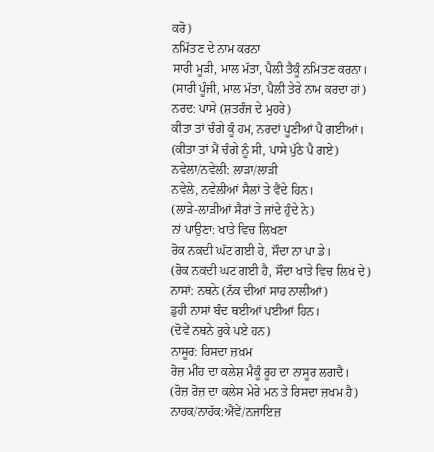ਕਰੋ)
ਨਮਿੱਤਣ ਦੇ ਨਾਮ ਕਰਨਾ
ਸਾਰੀ ਮੂੜੀ, ਮਾਲ ਮੱਤਾ, ਪੈਲੀ ਤੈਕੂੰ ਨਮਿਤਣ ਕਰਨਾ।
(ਸਾਰੀ ਪੂੰਜੀ, ਮਾਲ ਮੱਤਾ, ਪੈਲੀ ਤੇਰੇ ਨਾਮ ਕਰਦਾ ਹਾਂ)
ਨਰਦ: ਪਾਸੇ (ਸ਼ਤਰੰਜ ਦੇ ਮੁਹਰੇ)
ਕੀਤਾ ਤਾਂ ਚੰਗੇ ਕੂੰ ਹਮ, ਨਰਦਾਂ ਪੂਣੀਆਂ ਪੈ ਗਈਆਂ।
(ਕੀਤਾ ਤਾਂ ਮੈਂ ਚੰਗੇ ਨੂੰ ਸੀ, ਪਾਸੇ ਪੁੱਠੇ ਪੈ ਗਏ)
ਨਵੇਲਾ/ਨਵੇਲੀ: ਲਾੜਾ/ਲਾੜੀ
ਨਵੇਲੇ, ਨਵੇਲੀਆਂ ਸੈਲਾਂ ਤੇ ਵੈਂਦੇ ਹਿਨ।
(ਲਾੜੇ-ਲਾੜੀਆਂ ਸੈਰਾਂ ਤੇ ਜਾਂਦੇ ਹੁੰਦੇ ਨੇ)
ਨਾਂ ਪਾਉਣਾ: ਖਾਤੇ ਵਿਚ ਲਿਖਣਾ
ਰੋਕ ਨਕਦੀ ਘੱਟ ਗਈ ਹੇ, ਸੌਦਾ ਨਾ ਪਾ ਡੇ।
(ਰੋਕ ਨਕਦੀ ਘਟ ਗਈ ਹੈ, ਸੌਦਾ ਖਾਤੇ ਵਿਚ ਲਿਖ ਦੇ)
ਨਾਸਾਂ: ਨਥਨੇ (ਨੱਕ ਦੀਆਂ ਸਾਹ ਨਾਲੀਆਂ)
ਡੁਹੀ ਨਾਸਾਂ ਬੰਦ ਥਈਆਂ ਪਈਆਂ ਹਿਨ।
(ਦੋਵੇਂ ਨਥਨੇ ਰੁਕੇ ਪਏ ਹਨ)
ਨਾਸੂਰ: ਰਿਸਦਾ ਜ਼ਖ਼ਮ
ਰੋਜ਼ ਮੀਂਹ ਦਾ ਕਲੇਸ਼ ਮੈਕੂੰ ਰੂਹ ਦਾ ਨਾਸੂਰ ਲਗਦੈ।
(ਰੋਜ਼ ਰੋਜ਼ ਦਾ ਕਲੇਸ ਮੇਰੇ ਮਨ ਤੇ ਰਿਸਦਾ ਜ਼ਖਮ ਹੈ)
ਨਾਹਕ/ਨਾਹੱਕ:ਐਂਵੇਂ/ਨਜਾਇਜ਼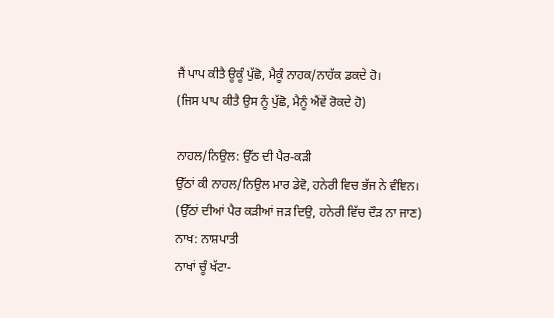ਜੈਂ ਪਾਪ ਕੀਤੈ ਊਕੂੰ ਪੁੱਛੋ, ਮੈਕੂੰ ਨਾਹਕ/ਨਾਹੱਕ ਡਕਦੇ ਹੋ।
(ਜਿਸ ਪਾਪ ਕੀਤੈ ਉਸ ਨੂੰ ਪੁੱਛੋ, ਮੈਨੂੰ ਐਂਵੇਂ ਰੋਕਦੇ ਹੋ)

ਨਾਹਲ/ਨਿਉਲ: ਉੱਠ ਦੀ ਪੈਰ-ਕੜੀ
ਉੱਠਾਂ ਕੀ ਨਾਹਲ/ਨਿਉਲ ਮਾਰ ਡੇਵੋ, ਹਨੇਰੀ ਵਿਚ ਭੱਜ ਨੇ ਵੰਞਿਨ।
(ਉੱਠਾਂ ਦੀਆਂ ਪੈਰ ਕੜੀਆਂ ਜੜ ਦਿਉ, ਹਨੇਰੀ ਵਿੱਚ ਦੌੜ ਨਾ ਜਾਣ)
ਨਾਖ: ਨਾਸ਼ਪਾਤੀ
ਨਾਖਾਂ ਚੂੰ ਖੱਟਾ-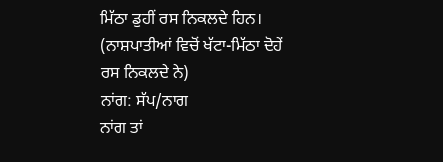ਮਿੱਠਾ ਡੁਹੀਂ ਰਸ ਨਿਕਲਦੇ ਹਿਨ।
(ਨਾਸ਼ਪਾਤੀਆਂ ਵਿਚੋਂ ਖੱਟਾ-ਮਿੱਠਾ ਦੋਹੇਂ ਰਸ ਨਿਕਲਦੇ ਨੇ)
ਨਾਂਗ: ਸੱਪ/ਨਾਗ
ਨਾਂਗ ਤਾਂ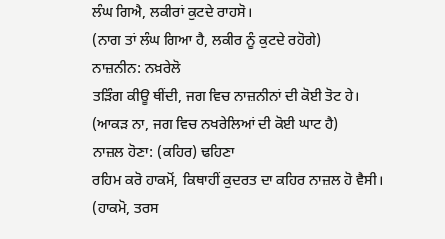ਲੰਘ ਗਿਐ, ਲਕੀਰਾਂ ਕੁਟਦੇ ਰਾਹਸੋ।
(ਨਾਗ ਤਾਂ ਲੰਘ ਗਿਆ ਹੈ, ਲਕੀਰ ਨੂੰ ਕੁਟਦੇ ਰਹੋਗੇ)
ਨਾਜ਼ਨੀਨ: ਨਖ਼ਰੇਲੋ
ਤੜਿੰਗ ਕੀਊ ਥੀਂਦੀ, ਜਗ ਵਿਚ ਨਾਜ਼ਨੀਨਾਂ ਦੀ ਕੋਈ ਤੋਟ ਹੇ।
(ਆਕੜ ਨਾ, ਜਗ ਵਿਚ ਨਖਰੇਲਿਆਂ ਦੀ ਕੋਈ ਘਾਟ ਹੈ)
ਨਾਜ਼ਲ ਹੋਣਾ: (ਕਹਿਰ) ਢਹਿਣਾ
ਰਹਿਮ ਕਰੋ ਹਾਕਮੋਂ, ਕਿਥਾਹੀਂ ਕੁਦਰਤ ਦਾ ਕਹਿਰ ਨਾਜ਼ਲ ਹੋ ਵੈਸੀ।
(ਹਾਕਮੋ, ਤਰਸ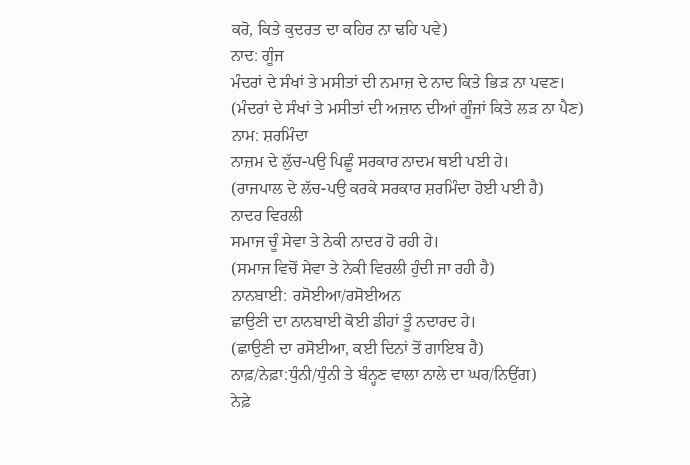ਕਰੋ, ਕਿਤੇ ਕੁਦਰਤ ਦਾ ਕਹਿਰ ਨਾ ਢਹਿ ਪਵੇ)
ਨਾਦ: ਗੂੰਜ
ਮੰਦਰਾਂ ਦੇ ਸੰਖਾਂ ਤੇ ਮਸੀਤਾਂ ਦੀ ਨਮਾਜ਼ ਦੇ ਨਾਦ ਕਿਤੇ ਭਿੜ ਨਾ ਪਵਣ।
(ਮੰਦਰਾਂ ਦੇ ਸੰਖਾਂ ਤੇ ਮਸੀਤਾਂ ਦੀ ਅਜ਼ਾਨ ਦੀਆਂ ਗੂੰਜਾਂ ਕਿਤੇ ਲੜ ਨਾ ਪੈਣ)
ਨਾਮ: ਸ਼ਰਮਿੰਦਾ
ਨਾਜ਼ਮ ਦੇ ਲੁੱਚ-ਪਉ ਪਿਛੂੰ ਸਰਕਾਰ ਨਾਦਮ ਥਈ ਪਈ ਹੇ।
(ਰਾਜਪਾਲ ਦੇ ਲੱਚ-ਪਉ ਕਰਕੇ ਸਰਕਾਰ ਸ਼ਰਮਿੰਦਾ ਹੋਈ ਪਈ ਹੈ)
ਨਾਦਰ ਵਿਰਲੀ
ਸਮਾਜ ਚੂੰ ਸੇਵਾ ਤੇ ਨੇਕੀ ਨਾਦਰ ਹੋ ਰਹੀ ਹੇ।
(ਸਮਾਜ ਵਿਚੋਂ ਸੇਵਾ ਤੇ ਨੇਕੀ ਵਿਰਲੀ ਹੁੰਦੀ ਜਾ ਰਹੀ ਹੈ)
ਨਾਨਬਾਈ: ਰਸੋਈਆ/ਰਸੋਈਅਨ
ਛਾਉਣੀ ਦਾ ਨਾਨਬਾਈ ਕੋਈ ਡੀਹਾਂ ਤੂੰ ਨਦਾਰਦ ਹੇ।
(ਛਾਉਣੀ ਦਾ ਰਸੋਈਆ, ਕਈ ਦਿਨਾਂ ਤੋਂ ਗਾਇਬ ਹੈ)
ਨਾਫ਼/ਨੇਫ਼ਾ:ਧੁੰਨੀ/ਧੁੰਨੀ ਤੇ ਬੰਨ੍ਹਣ ਵਾਲਾ ਨਾਲੇ ਦਾ ਘਰ/ਨਿਉਂਗ)
ਨੇਫ਼ੇ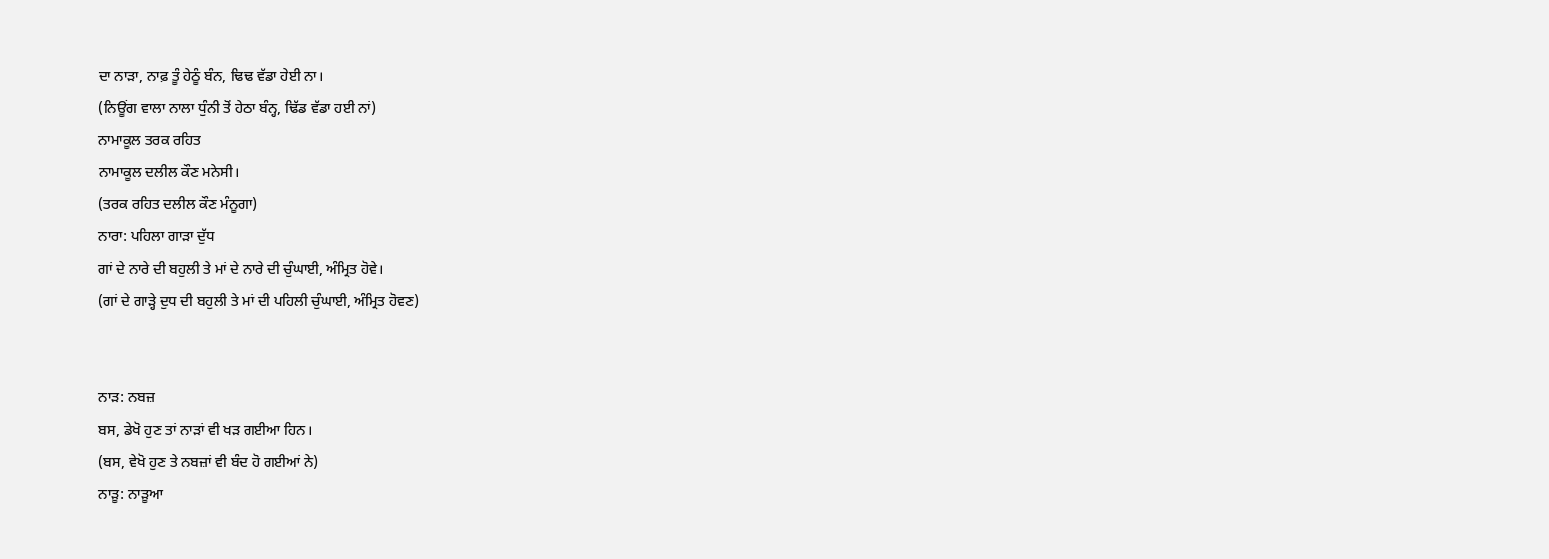ਦਾ ਨਾੜਾ, ਨਾਫ਼ ਤੂੰ ਹੇਠੂੰ ਬੰਨ, ਢਿਢ ਵੱਡਾ ਹੇਈ ਨਾ।
(ਨਿਊਂਗ ਵਾਲਾ ਨਾਲਾ ਧੁੰਨੀ ਤੋਂ ਹੇਠਾ ਬੰਨ੍ਹ, ਢਿੱਡ ਵੱਡਾ ਹਈ ਨਾਂ)
ਨਾਮਾਕੂਲ ਤਰਕ ਰਹਿਤ
ਨਾਮਾਕੂਲ ਦਲੀਲ ਕੌਣ ਮਨੇਸੀ।
(ਤਰਕ ਰਹਿਤ ਦਲੀਲ ਕੌਣ ਮੰਨੂਗਾ)
ਨਾਰਾ: ਪਹਿਲਾ ਗਾੜਾ ਦੁੱਧ
ਗਾਂ ਦੇ ਨਾਰੇ ਦੀ ਬਹੁਲੀ ਤੇ ਮਾਂ ਦੇ ਨਾਰੇ ਦੀ ਚੁੰਘਾਈ, ਅੰਮ੍ਰਿਤ ਹੋਵੇ।
(ਗਾਂ ਦੇ ਗਾੜ੍ਹੇ ਦੁਧ ਦੀ ਬਹੁਲੀ ਤੇ ਮਾਂ ਦੀ ਪਹਿਲੀ ਚੁੰਘਾਈ, ਅੰਮ੍ਰਿਤ ਹੋਵਣ)


ਨਾੜ: ਨਬਜ਼
ਬਸ, ਡੇਖੋ ਹੁਣ ਤਾਂ ਨਾੜਾਂ ਵੀ ਖੜ ਗਈਆ ਹਿਨ।
(ਬਸ, ਵੇਖੋ ਹੁਣ ਤੇ ਨਬਜ਼ਾਂ ਵੀ ਬੰਦ ਹੋ ਗਈਆਂ ਨੇ)
ਨਾੜੂ: ਨਾੜੂਆ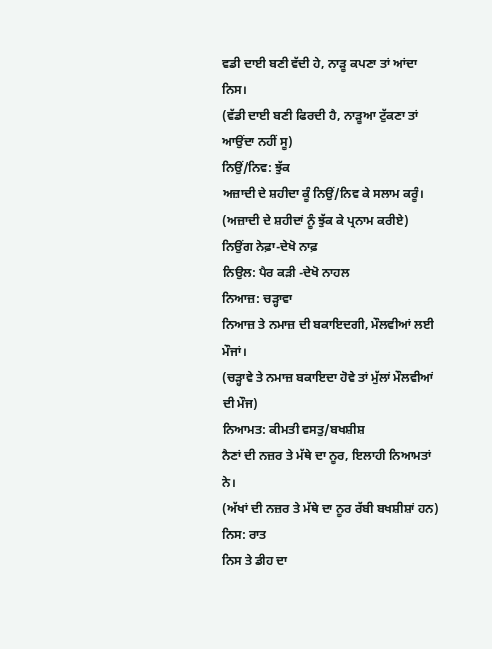ਵਡੀ ਦਾਈ ਬਣੀ ਵੱਦੀ ਹੇ, ਨਾੜੂ ਕਪਣਾ ਤਾਂ ਆਂਦਾ ਨਿਸ।
(ਵੱਡੀ ਦਾਈ ਬਣੀ ਫਿਰਦੀ ਹੈ, ਨਾੜੂਆ ਟੁੱਕਣਾ ਤਾਂ ਆਉਂਦਾ ਨਹੀਂ ਸੂ)
ਨਿਉਂ/ਨਿਵ: ਝੁੱਕ
ਅਜ਼ਾਦੀ ਦੇ ਸ਼ਹੀਦਾ ਕੂੰ ਨਿਉਂ/ਨਿਵ ਕੇ ਸਲਾਮ ਕਰੂੰ।
(ਅਜ਼ਾਦੀ ਦੇ ਸ਼ਹੀਦਾਂ ਨੂੰ ਝੁੱਕ ਕੇ ਪ੍ਰਨਾਮ ਕਰੀਏ)
ਨਿਉਂਗ ਨੇਫ਼ਾ-ਦੇਖੋ ਨਾਫ਼
ਨਿਉਲ: ਪੈਰ ਕੜੀ -ਦੇਖੋ ਨਾਹਲ
ਨਿਆਜ਼: ਚੜ੍ਹਾਵਾ
ਨਿਆਜ਼ ਤੇ ਨਮਾਜ਼ ਦੀ ਬਕਾਇਦਗੀ, ਮੌਲਵੀਆਂ ਲਈ ਮੌਜਾਂ।
(ਚੜ੍ਹਾਵੇ ਤੇ ਨਮਾਜ਼ ਬਕਾਇਦਾ ਹੋਵੇ ਤਾਂ ਮੁੱਲਾਂ ਮੌਲਵੀਆਂ ਦੀ ਮੌਜ)
ਨਿਆਮਤ: ਕੀਮਤੀ ਵਸਤੁ/ਬਖਸ਼ੀਸ਼
ਨੈਣਾਂ ਦੀ ਨਜ਼ਰ ਤੇ ਮੱਥੇ ਦਾ ਨੂਰ, ਇਲਾਹੀ ਨਿਆਮਤਾਂ ਨੇ।
(ਅੱਖਾਂ ਦੀ ਨਜ਼ਰ ਤੇ ਮੱਥੇ ਦਾ ਨੂਰ ਰੱਬੀ ਬਖਸ਼ੀਸ਼ਾਂ ਹਨ)
ਨਿਸ: ਰਾਤ
ਨਿਸ ਤੇ ਡੀਹ ਦਾ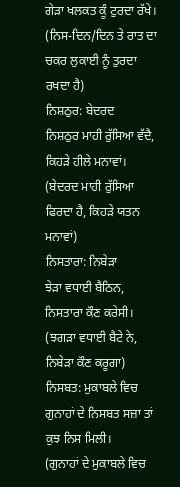ਗੇੜਾ ਖਲਕਤ ਕੂੰ ਟੁਰਦਾ ਰੱਖੇ।
(ਨਿਸ-ਦਿਨ/ਦਿਨ ਤੇ ਰਾਤ ਦਾ ਚਕਰ ਲੁਕਾਈ ਨੂੰ ਤੁਰਦਾ ਰਖਦਾ ਹੈ)
ਨਿਸ਼ਠੁਰ: ਬੇਦਰਦ
ਨਿਸ਼ਠੁਰ ਮਾਹੀ ਰੁੱਸਿਆ ਵੱਦੈ, ਕਿਹੜੇ ਹੀਲੇ ਮਨਾਵਾਂ।
(ਬੇਦਰਦ ਮਾਹੀ ਰੁੱਸਿਆ ਫਿਰਦਾ ਹੈ, ਕਿਹੜੇ ਯਤਨ ਮਨਾਵਾਂ)
ਨਿਸਤਾਰਾ: ਨਿਬੇੜਾ
ਝੇੜਾ ਵਧਾਈ ਬੈਠਿਨ, ਨਿਸਤਾਰਾ ਕੌਣ ਕਰੇਸੀ।
(ਝਗੜਾ ਵਧਾਈ ਬੈਟੇ ਨੇ, ਨਿਬੇੜਾ ਕੌਣ ਕਰੂਗਾ)
ਨਿਸਬਤ: ਮੁਕਾਬਲੇ ਵਿਚ
ਗੁਨਾਹਾਂ ਦੇ ਨਿਸਬਤ ਸਜ਼ਾ ਤਾਂ ਕੁਝ ਨਿਸ ਮਿਲੀ।
(ਗੁਨਾਹਾਂ ਦੇ ਮੁਕਾਬਲੇ ਵਿਚ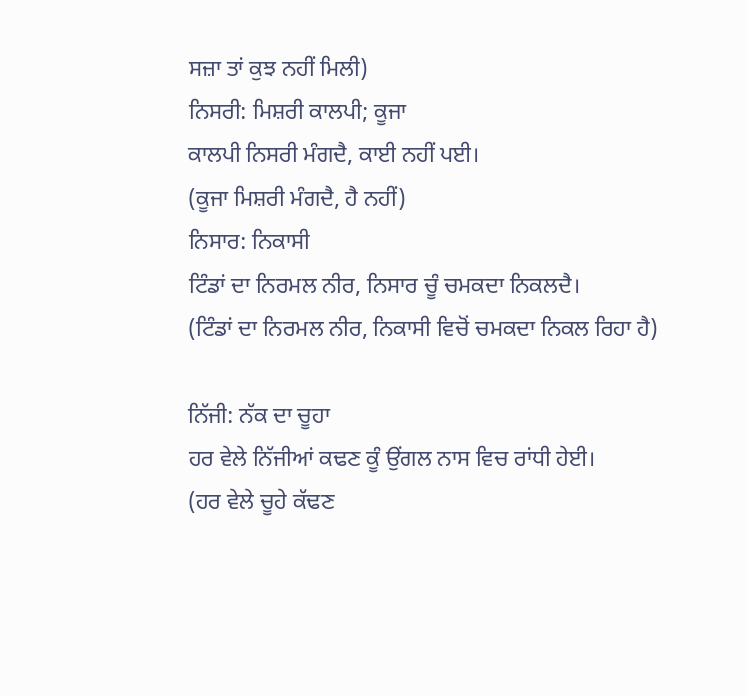ਸਜ਼ਾ ਤਾਂ ਕੁਝ ਨਹੀਂ ਮਿਲੀ)
ਨਿਸਰੀ: ਮਿਸ਼ਰੀ ਕਾਲਪੀ; ਕੂਜਾ
ਕਾਲਪੀ ਨਿਸਰੀ ਮੰਗਦੈ, ਕਾਈ ਨਹੀਂ ਪਈ।
(ਕੂਜਾ ਮਿਸ਼ਰੀ ਮੰਗਦੈ, ਹੈ ਨਹੀਂ)
ਨਿਸਾਰ: ਨਿਕਾਸੀ
ਟਿੰਡਾਂ ਦਾ ਨਿਰਮਲ ਨੀਰ, ਨਿਸਾਰ ਚੂੰ ਚਮਕਦਾ ਨਿਕਲਦੈ।
(ਟਿੰਡਾਂ ਦਾ ਨਿਰਮਲ ਨੀਰ, ਨਿਕਾਸੀ ਵਿਚੋਂ ਚਮਕਦਾ ਨਿਕਲ ਰਿਹਾ ਹੈ)

ਨਿੱਜੀ: ਨੱਕ ਦਾ ਚੂਹਾ
ਹਰ ਵੇਲੇ ਨਿੱਜੀਆਂ ਕਢਣ ਕੂੰ ਉਂਗਲ ਨਾਸ ਵਿਚ ਰਾਂਧੀ ਹੇਈ।
(ਹਰ ਵੇਲੇ ਚੂਹੇ ਕੱਢਣ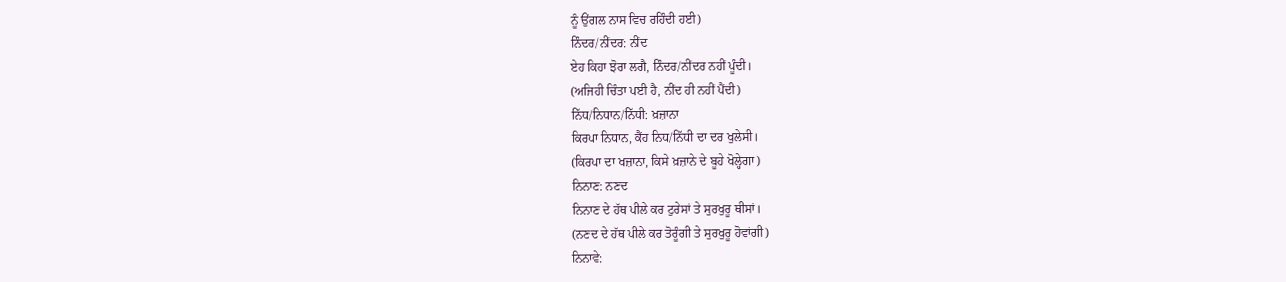ਨੂੰ ਉਂਗਲ ਨਾਸ ਵਿਚ ਰਹਿੰਦੀ ਹਈ)
ਨਿੰਦਰ/ਨੀਂਦਰ: ਨੀਂਦ
ਏਹ ਕਿਹਾ ਝੋਰਾ ਲਗੈ, ਨਿੰਦਰ/ਨੀਂਦਰ ਨਹੀਂ ਪੂੰਦੀ।
(ਅਜਿਹੀ ਚਿੰਤਾ ਪਈ ਹੈ, ਨੀਂਦ ਹੀ ਨਹੀਂ ਪੈਂਦੀ)
ਨਿੱਧ/ਨਿਧਾਨ/ਨਿੱਧੀ: ਖ਼ਜ਼ਾਨਾ
ਕਿਰਪਾ ਨਿਧਾਨ, ਕੈਂਹ ਨਿਧ/ਨਿੱਧੀ ਦਾ ਦਰ ਖੁਲੇਸੀ।
(ਕਿਰਪਾ ਦਾ ਖਜ਼ਾਨਾ, ਕਿਸੇ ਖ਼ਜ਼ਾਨੇ ਦੇ ਬੂਹੇ ਖੋਲ੍ਹੇਗਾ)
ਨਿਨਾਣ: ਨਣਦ
ਨਿਨਾਣ ਦੇ ਹੱਥ ਪੀਲੇ ਕਰ ਟੁਰੇਸਾਂ ਤੇ ਸੁਰਖੁਰੂ ਥੀਸਾਂ।
(ਨਣਦ ਦੇ ਹੱਥ ਪੀਲੇ ਕਰ ਤੋਰੂੰਗੀ ਤੇ ਸੁਰਖੁਰੂ ਹੋਵਾਂਗੀ)
ਨਿਨਾਵੇ: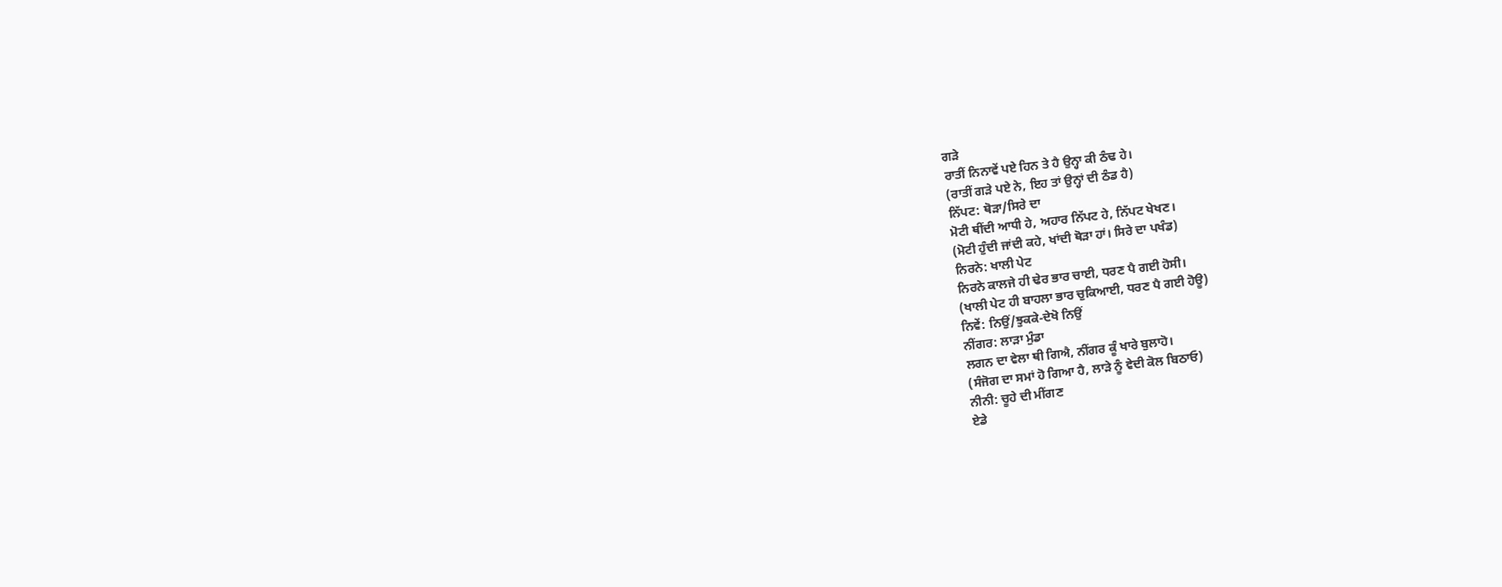ਗੜੇ
ਰਾਤੀਂ ਨਿਨਾਵੇਂ ਪਏ ਹਿਨ ਤੇ ਹੈ ਉਨ੍ਹਾ ਕੀ ਠੰਢ ਹੇ।
(ਰਾਤੀਂ ਗੜੇ ਪਏ ਨੇ, ਇਹ ਤਾਂ ਉਨ੍ਹਾਂ ਦੀ ਠੰਡ ਹੈ)
ਨਿੱਪਟ: ਥੋੜਾ/ਸਿਰੇ ਦਾ
ਮੋਟੀ ਥੀਂਦੀ ਆਧੀ ਹੇ, ਅਹਾਰ ਨਿੱਪਟ ਹੇ, ਨਿੱਪਟ ਖੇਖਣ।
(ਮੋਟੀ ਹੁੰਦੀ ਜਾਂਦੀ ਕਹੇ, ਖਾਂਦੀ ਥੋੜਾ ਹਾਂ। ਸਿਰੇ ਦਾ ਪਖੰਡ)
ਨਿਰਨੇ: ਖਾਲੀ ਪੇਟ
ਨਿਰਨੇ ਕਾਲਜੇ ਹੀ ਢੇਰ ਭਾਰ ਚਾਈ, ਧਰਣ ਪੈ ਗਈ ਹੋਸੀ।
(ਖਾਲੀ ਪੇਟ ਹੀ ਬਾਹਲਾ ਭਾਰ ਚੁਕਿਆਈ, ਧਰਣ ਪੈ ਗਈ ਹੋਊ)
ਨਿਵੇਂ: ਨਿਉਂ/ਝੁਕਕੇ-ਦੇਖੋ ਨਿਉਂ
ਨੀਂਗਰ: ਲਾੜਾ ਮੁੰਡਾ
ਲਗਨ ਦਾ ਵੇਲਾ ਥੀ ਗਿਐ, ਨੀਂਗਰ ਕੂੰ ਖਾਰੇ ਬੁਲਾਹੋ।
(ਸੰਜੋਗ ਦਾ ਸਮਾਂ ਹੋ ਗਿਆ ਹੈ, ਲਾੜੇ ਨੂੰ ਵੇਦੀ ਕੋਲ ਬਿਠਾਓ)
ਨੀਨੀ: ਚੂਹੇ ਦੀ ਮੀਂਗਣ
ਏਡੇ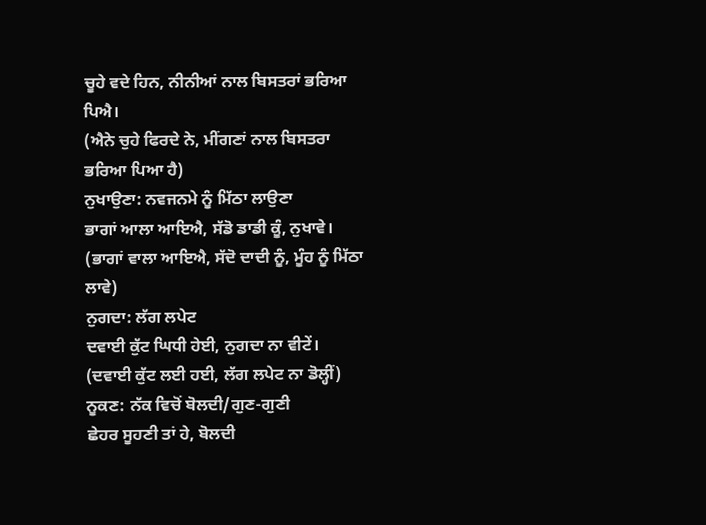ਚੂਹੇ ਵਦੇ ਹਿਨ, ਨੀਨੀਆਂ ਨਾਲ ਬਿਸਤਰਾਂ ਭਰਿਆ ਪਿਐ।
(ਐਨੇ ਚੁਹੇ ਫਿਰਦੇ ਨੇ, ਮੀਂਗਣਾਂ ਨਾਲ ਬਿਸਤਰਾ ਭਰਿਆ ਪਿਆ ਹੈ)
ਨੁਖਾਉਣਾ: ਨਵਜਨਮੇ ਨੂੰ ਮਿੱਠਾ ਲਾਉਣਾ
ਭਾਗਾਂ ਆਲਾ ਆਇਐ, ਸੱਡੋ ਡਾਡੀ ਕੂੰ, ਨੁਖਾਵੇ।
(ਭਾਗਾਂ ਵਾਲਾ ਆਇਐ, ਸੱਦੋ ਦਾਦੀ ਨੂੰ, ਮੂੰਹ ਨੂੰ ਮਿੱਠਾ ਲਾਵੇ)
ਨੁਗਦਾ: ਲੱਗ ਲਪੇਟ
ਦਵਾਈ ਕੁੱਟ ਘਿਧੀ ਹੇਈ, ਨੁਗਦਾ ਨਾ ਵੀਟੇਂ।
(ਦਵਾਈ ਕੁੱਟ ਲਈ ਹਈ, ਲੱਗ ਲਪੇਟ ਨਾ ਡੋਲ੍ਹੀਂ)
ਨੂਕਣ: ਨੱਕ ਵਿਚੋਂ ਬੋਲਦੀ/ਗੁਣ-ਗੁਣੀ
ਛੇਹਰ ਸੂਹਣੀ ਤਾਂ ਹੇ, ਬੋਲਦੀ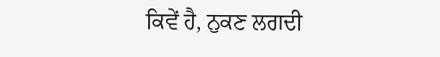ਕਿਵੇਂ ਹੈ, ਨੁਕਣ ਲਗਦੀ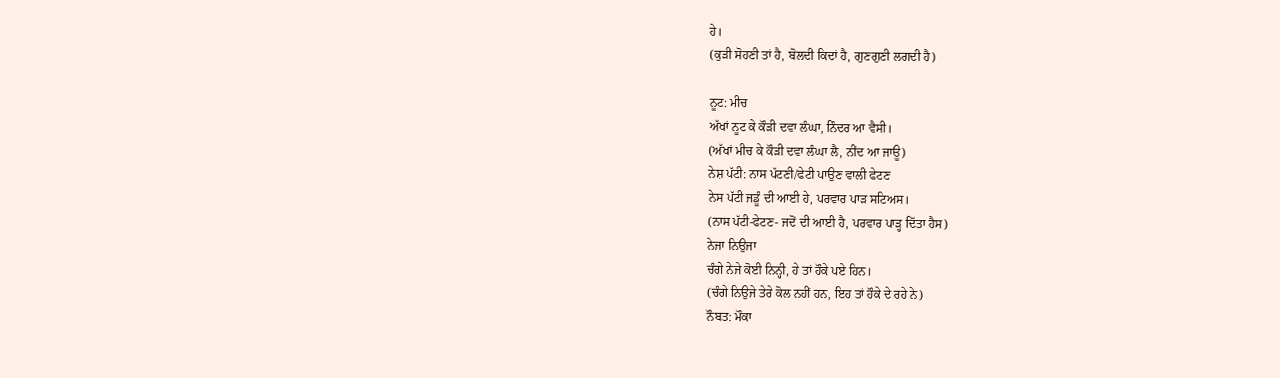ਹੇ।
(ਕੁੜੀ ਸੋਹਣੀ ਤਾਂ ਹੈ, ਬੋਲਦੀ ਕਿਦਾਂ ਹੈ, ਗੁਣਗੁਣੀ ਲਗਦੀ ਹੈ)

ਨੂਟ: ਮੀਚ
ਅੱਖਾਂ ਨੂਟ ਕੇ ਕੌੜੀ ਦਵਾ ਲੰਘਾ, ਨਿੰਦਰ ਆ ਵੈਸੀ।
(ਅੱਖਾਂ ਮੀਚ ਕੇ ਕੌੜੀ ਦਵਾ ਲੰਘਾ ਲੈ, ਨੀਂਦ ਆ ਜਾਊ)
ਨੇਸ਼ ਪੱਟੀ: ਨਾਸ ਪੱਟਣੀ/ਫੇਟੀ ਪਾਉਣ ਵਾਲੀ ਫੇਟਣ
ਨੇਸ ਪੱਟੀ ਜਡੂੰ ਦੀ ਆਈ ਹੇ, ਪਰਵਾਰ ਪਾੜ ਸਟਿਅਸ।
(ਨਾਸ ਪੱਟੀ-ਫੇਟਣ- ਜਦੋਂ ਦੀ ਆਈ ਹੈ, ਪਰਵਾਰ ਪਾੜ੍ਹ ਦਿੱਤਾ ਹੈਸ)
ਨੇਜਾ ਨਿਉਜਾ
ਚੰਗੇ ਨੇਜੇ ਕੋਈ ਨਿਨ੍ਹੀ, ਹੇ ਤਾਂ ਹੌਕੇ ਪਏ ਹਿਨ।
(ਚੰਗੇ ਨਿਉਜੇ ਤੇਰੇ ਕੋਲ ਨਹੀਂ ਹਨ, ਇਹ ਤਾਂ ਹੌਕੇ ਦੇ ਰਹੇ ਨੇ)
ਨੌਬਤ: ਮੌਕਾ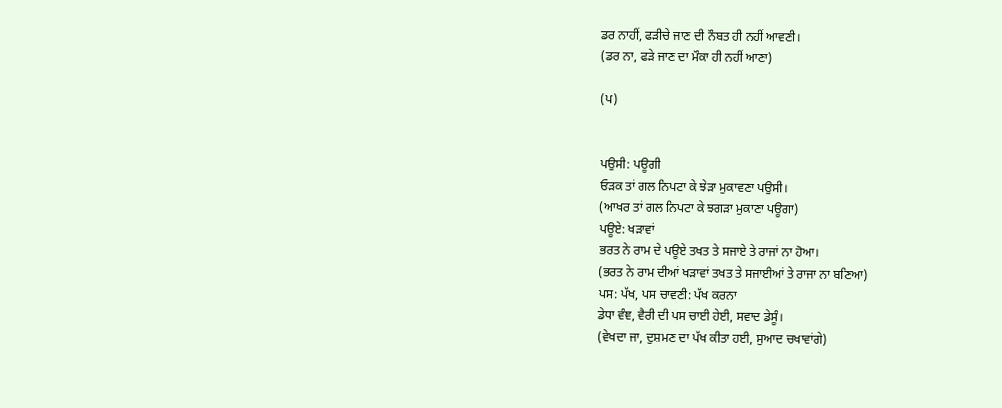ਡਰ ਨਾਹੀਂ, ਫੜੀਚੇ ਜਾਣ ਦੀ ਨੌਬਤ ਹੀ ਨਹੀਂ ਆਵਣੀ।
(ਡਰ ਨਾ, ਫੜੇ ਜਾਣ ਦਾ ਮੌਕਾ ਹੀ ਨਹੀਂ ਆਣਾ)

(ਪ)


ਪਉਸੀ: ਪਊਗੀ
ਓੜਕ ਤਾਂ ਗਲ ਨਿਪਟਾ ਕੇ ਝੇੜਾ ਮੁਕਾਵਣਾ ਪਉਸੀ।
(ਆਖਰ ਤਾਂ ਗਲ ਨਿਪਟਾ ਕੇ ਝਗੜਾ ਮੁਕਾਣਾ ਪਊਗਾ)
ਪਊਏ: ਖੜਾਵਾਂ
ਭਰਤ ਨੇ ਰਾਮ ਦੇ ਪਊਏ ਤਖਤ ਤੇ ਸਜਾਏ ਤੇ ਰਾਜਾਂ ਨਾ ਹੋਆ।
(ਭਰਤ ਨੇ ਰਾਮ ਦੀਆਂ ਖੜਾਵਾਂ ਤਖਤ ਤੇ ਸਜਾਈਆਂ ਤੇ ਰਾਜਾ ਨਾ ਬਣਿਆ)
ਪਸ: ਪੱਖ, ਪਸ ਚਾਵਣੀ: ਪੱਖ ਕਰਨਾ
ਡੇਧਾ ਵੰਞ, ਵੈਰੀ ਦੀ ਪਸ ਚਾਈ ਹੇਈ, ਸਵਾਦ ਡੇਸੂੰ।
(ਵੇਖਦਾ ਜਾ, ਦੁਸ਼ਮਣ ਦਾ ਪੱਖ ਕੀਤਾ ਹਈ, ਸੁਆਦ ਚਖਾਵਾਂਗੇ)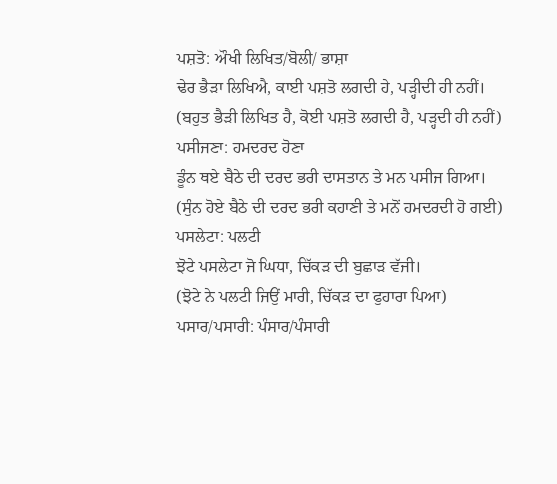ਪਸ਼ਤੋ: ਔਖੀ ਲਿਖਿਤ/ਬੋਲੀ/ ਭਾਸ਼ਾ
ਢੇਰ ਭੈੜਾ ਲਿਖਿਐ, ਕਾਈ ਪਸ਼ਤੋ ਲਗਦੀ ਹੇ, ਪੜ੍ਹੀਦੀ ਹੀ ਨਹੀਂ।
(ਬਹੁਤ ਭੈੜੀ ਲਿਖਿਤ ਹੈ, ਕੋਈ ਪਸ਼ਤੋ ਲਗਦੀ ਹੈ, ਪੜ੍ਹਦੀ ਹੀ ਨਹੀਂ)
ਪਸੀਜਣਾ: ਹਮਦਰਦ ਹੋਣਾ
ਡੂੰਨ ਥਏ ਬੈਠੇ ਦੀ ਦਰਦ ਭਰੀ ਦਾਸਤਾਨ ਤੇ ਮਨ ਪਸੀਜ ਗਿਆ।
(ਸੁੰਨ ਹੋਏ ਬੈਠੇ ਦੀ ਦਰਦ ਭਰੀ ਕਹਾਣੀ ਤੇ ਮਨੋਂ ਹਮਦਰਦੀ ਹੋ ਗਈ)
ਪਸਲੇਟਾ: ਪਲਟੀ
ਝੋਟੇ ਪਸਲੇਟਾ ਜੋ ਘਿਧਾ, ਚਿੱਕੜ ਦੀ ਬੁਛਾੜ ਵੱਜੀ।
(ਝੋਟੇ ਨੇ ਪਲਟੀ ਜਿਉਂ ਮਾਰੀ, ਚਿੱਕੜ ਦਾ ਫੁਹਾਰਾ ਪਿਆ)
ਪਸਾਰ/ਪਸਾਰੀ: ਪੰਸਾਰ/ਪੰਸਾਰੀ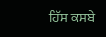ਹਿੱਸ ਕਸਬੇ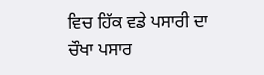ਵਿਚ ਹਿੱਕ ਵਡੇ ਪਸਾਰੀ ਦਾ ਚੌਖਾ ਪਸਾਰ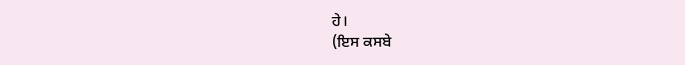ਹੇ।
(ਇਸ ਕਸਬੇ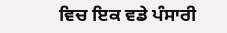ਵਿਚ ਇਕ ਵਡੇ ਪੰਸਾਰੀ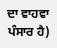ਦਾ ਵਾਹਵਾ ਪੰਸਾਰ ਹੈ)